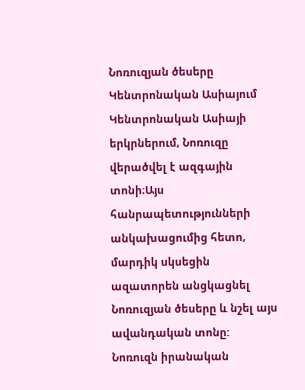Նոռուզյան ծեսերը Կենտրոնական Ասիայում
Կենտրոնական Ասիայի երկրներում, Նոռուզը վերածվել է ազգային տոնի։Այս հանրապետությունների անկախացումից հետո, մարդիկ սկսեցին ազատորեն անցկացնել Նոռուզյան ծեսերը և նշել այս ավանդական տոնը:
Նոռուզն իրանական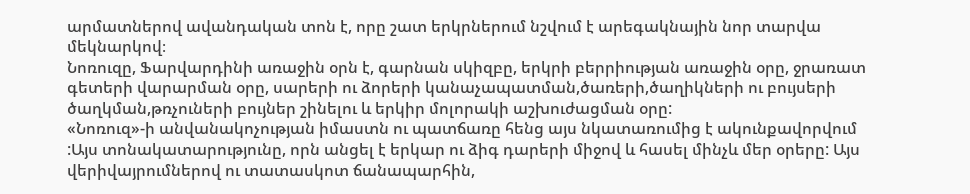արմատներով ավանդական տոն է, որը շատ երկրներում նշվում է արեգակնային նոր տարվա մեկնարկով։
Նոռուզը, Ֆարվարդինի առաջին օրն է, գարնան սկիզբը, երկրի բերրիության առաջին օրը, ջրառատ գետերի վարարման օրը, սարերի ու ձորերի կանաչապատման,ծառերի,ծաղիկների ու բույսերի ծաղկման,թռչուների բույներ շինելու և երկիր մոլորակի աշխուժացման օրը:
«Նոռուզ»-ի անվանակոչության իմաստն ու պատճառը հենց այս նկատառումից է ակունքավորվում :Այս տոնակատարությունը, որն անցել է երկար ու ձիգ դարերի միջով և հասել մինչև մեր օրերը: Այս վերիվայրումներով ու տատասկոտ ճանապարհին,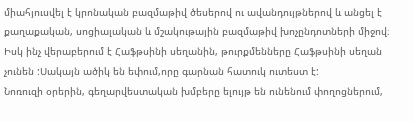միահյուսվել է կրոնական բազմաթիվ ծեսերով ու ավանդույթներով և անցել է քաղաքական, սոցիալական և մշակութային բազմաթիվ խոչընդոտների միջով։
Իսկ ինչ վերաբերում է Հաֆթսինի սեղանին, թուրքմենները Հաֆթսինի սեղան չունեն :Սակայն ածիկ են եփում,որը գարնան հատուկ ուտեստ է:
Նոռուզի օրերին, գեղարվեստական խմբերը ելույթ են ունենում փողոցներում,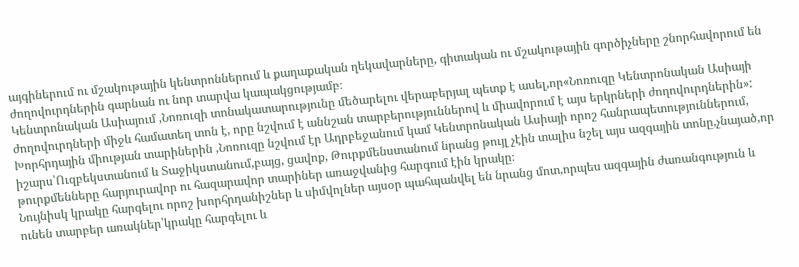այգիներում ու մշակութային կենտրոններում և քաղաքական ղեկավարները, գիտական ու մշակութային գործիչները շնորհավորում են ժողովուրդներին գարնան ու նոր տարվա կապակցությամբ։
Կենտրոնական Ասիայում ,Նոռուզի տոնակատարությունը մեծարելու վերաբերյալ պետք է ասել,որ«Նոռուզը Կենտրոնական Ասիայի ժողովուրդների միջև համատեղ տոն է, որը նշվում է աննշան տարբերություններով և միավորում է այս երկրների ժողովուրդներին»:
Խորհրդային միության տարիներին ,Նոռուզը նշվում էր Ադրբեջանում կամ Կենտրոնական Ասիայի որոշ հանրապետություններում, իշարս՝Ուզբեկստանում և Տաջիկստանում,բայց, ցավոք, Թուրքմենստանում նրանց թույլ չէին տալիս նշել այս ազգային տոնը,չնայած,որ թուրքմենները հարյուրավոր ու հազարավոր տարիներ առաջվանից հարգում էին կրակը։
Նույնիսկ կրակը հարգելու որոշ խորհրդանիշներ և սիմվոլներ այսօր պահպանվել են նրանց մոտ,որպես ազգային ժառանգություն և ունեն տարբեր առակներ՝կրակը հարգելու և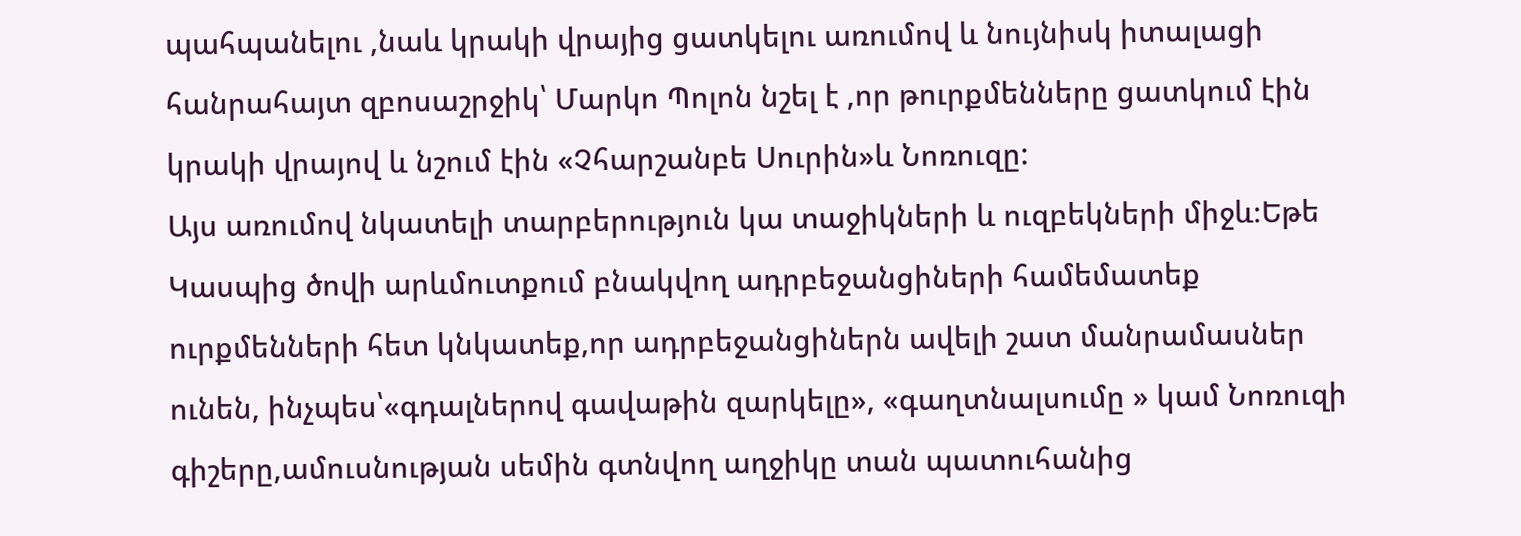պահպանելու ,նաև կրակի վրայից ցատկելու առումով և նույնիսկ իտալացի հանրահայտ զբոսաշրջիկ՝ Մարկո Պոլոն նշել է ,որ թուրքմենները ցատկում էին կրակի վրայով և նշում էին «Չհարշանբե Սուրին»և Նոռուզը:
Այս առումով նկատելի տարբերություն կա տաջիկների և ուզբեկների միջև։Եթե Կասպից ծովի արևմուտքում բնակվող ադրբեջանցիների համեմատեք ուրքմենների հետ կնկատեք,որ ադրբեջանցիներն ավելի շատ մանրամասներ ունեն, ինչպես՝«գդալներով գավաթին զարկելը», «գաղտնալսումը » կամ Նոռուզի գիշերը,ամուսնության սեմին գտնվող աղջիկը տան պատուհանից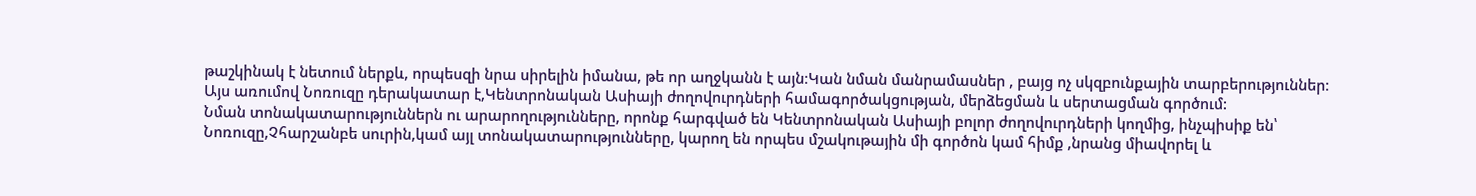թաշկինակ է նետում ներքև, որպեսզի նրա սիրելին իմանա, թե որ աղջկանն է այն։Կան նման մանրամասներ , բայց ոչ սկզբունքային տարբերություններ։
Այս առումով Նոռուզը դերակատար է,Կենտրոնական Ասիայի ժողովուրդների համագործակցության, մերձեցման և սերտացման գործում:
Նման տոնակատարություններն ու արարողությունները, որոնք հարգված են Կենտրոնական Ասիայի բոլոր ժողովուրդների կողմից, ինչպիսիք են՝ Նոռուզը,Չհարշանբե սուրին,կամ այլ տոնակատարությունները, կարող են որպես մշակութային մի գործոն կամ հիմք ,նրանց միավորել և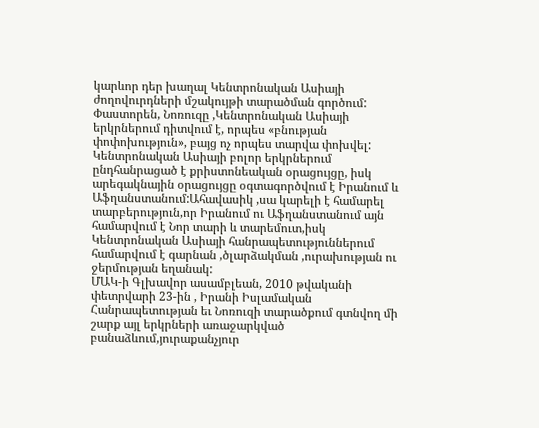կարևոր դեր խաղալ Կենտրոնական Ասիայի ժողովուրդների մշակույթի տարածման գործում:
Փաստորեն, Նոռուզը ,Կենտրոնական Ասիայի երկրներում դիտվում է, որպես «բնության փոփոխություն», բայց ոչ որպես տարվա փոխվել:
Կենտրոնական Ասիայի բոլոր երկրներում ընդհանրացած է քրիստոնեական օրացույցը, իսկ արեգակնային օրացույցը օգտագործվում է Իրանում և Աֆղանստանում:Ահավասիկ ,սա կարելի է համարել տարբերություն,որ Իրանում ու Աֆղանստանում այն համարվում է Նոր տարի և տարեմուտ,իսկ Կենտրոնական Ասիայի հանրապետություններում համարվում է գարնան ,ծլարձակման ,ուրախության ու ջերմության եղանակ:
ՄԱԿ-ի Գլխավոր ասամբլեան, 2010 թվականի փետրվարի 23-ին , Իրանի Իսլամական Հանրապետության եւ Նոռուզի տարածքում գտնվող մի շարք այլ երկրների առաջարկված բանաձևում,յուրաքանչյուր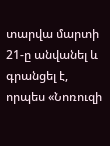տարվա մարտի 21-ը անվանել և գրանցել է, որպես «Նոռուզի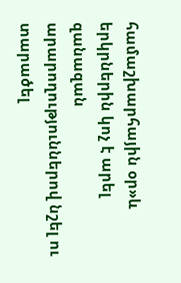համաշխարհային օր»և երկրներին կոչ է արել զանազան արարողություններով նշել ու տարածել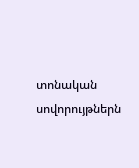տոնական սովորույթներն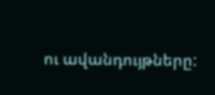ու ավանդույթները: